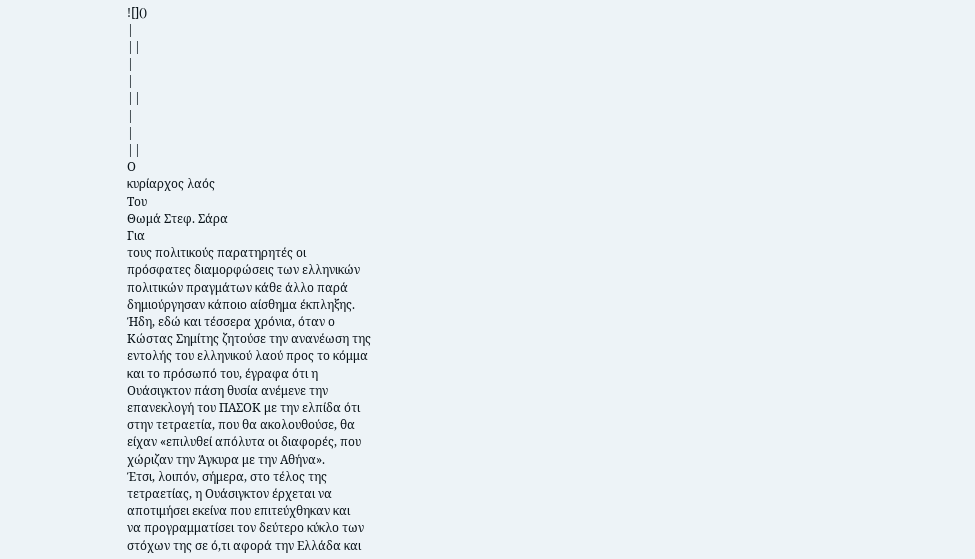![]()
|
||
|
|
||
|
|
||
Ο
κυρίαρχος λαός
Του
Θωμά Στεφ. Σάρα
Για
τους πολιτικούς παρατηρητές οι
πρόσφατες διαμορφώσεις των ελληνικών
πολιτικών πραγμάτων κάθε άλλο παρά
δημιούργησαν κάποιο αίσθημα έκπληξης.
Ήδη, εδώ και τέσσερα χρόνια, όταν ο
Κώστας Σημίτης ζητούσε την ανανέωση της
εντολής του ελληνικού λαού προς το κόμμα
και το πρόσωπό του, έγραφα ότι η
Ουάσιγκτον πάση θυσία ανέμενε την
επανεκλογή του ΠΑΣΟΚ με την ελπίδα ότι
στην τετραετία, που θα ακολουθούσε, θα
είχαν «επιλυθεί απόλυτα οι διαφορές, που
χώριζαν την Άγκυρα με την Αθήνα».
Έτσι, λοιπόν, σήμερα, στο τέλος της
τετραετίας, η Ουάσιγκτον έρχεται να
αποτιμήσει εκείνα που επιτεύχθηκαν και
να προγραμματίσει τον δεύτερο κύκλο των
στόχων της σε ό,τι αφορά την Ελλάδα και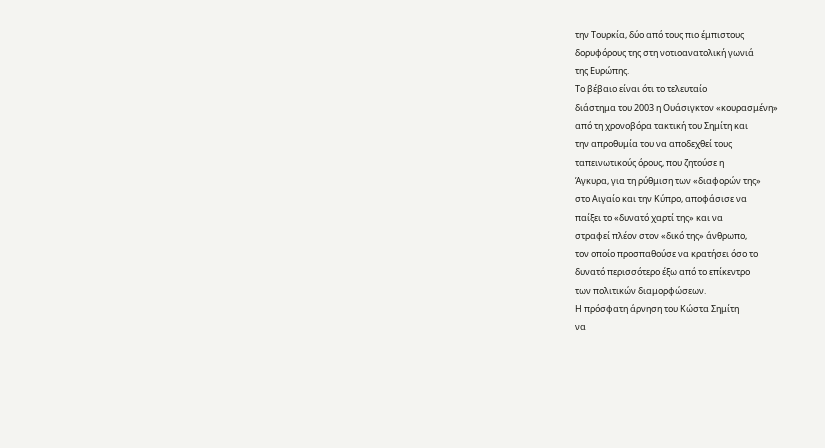την Τουρκία, δύο από τους πιο έμπιστους
δορυφόρους της στη νοτιοανατολική γωνιά
της Ευρώπης.
Το βέβαιο είναι ότι το τελευταίο
διάστημα του 2003 η Ουάσιγκτον «κουρασμένη»
από τη χρονοβόρα τακτική του Σημίτη και
την απροθυμία του να αποδεχθεί τους
ταπεινωτικούς όρους, που ζητούσε η
Άγκυρα, για τη ρύθμιση των «διαφορών της»
στο Αιγαίο και την Κύπρο, αποφάσισε να
παίξει το «δυνατό χαρτί της» και να
στραφεί πλέον στον «δικό της» άνθρωπο,
τον οποίο προσπαθούσε να κρατήσει όσο το
δυνατό περισσότερο έξω από το επίκεντρο
των πολιτικών διαμορφώσεων.
Η πρόσφατη άρνηση του Κώστα Σημίτη
να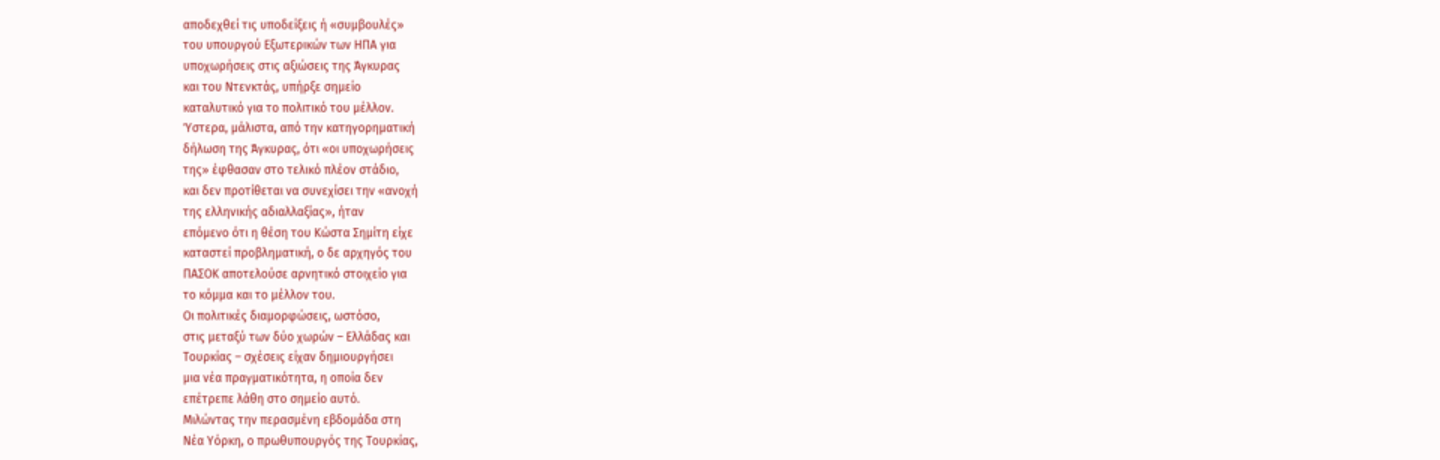αποδεχθεί τις υποδείξεις ή «συμβουλές»
του υπουργού Εξωτερικών των ΗΠΑ για
υποχωρήσεις στις αξιώσεις της Άγκυρας
και του Ντενκτάς, υπήρξε σημείο
καταλυτικό για το πολιτικό του μέλλον.
Ύστερα, μάλιστα, από την κατηγορηματική
δήλωση της Άγκυρας, ότι «οι υποχωρήσεις
της» έφθασαν στο τελικό πλέον στάδιο,
και δεν προτίθεται να συνεχίσει την «ανοχή
της ελληνικής αδιαλλαξίας», ήταν
επόμενο ότι η θέση του Κώστα Σημίτη είχε
καταστεί προβληματική, ο δε αρχηγός του
ΠΑΣΟΚ αποτελούσε αρνητικό στοιχείο για
το κόμμα και το μέλλον του.
Οι πολιτικές διαμορφώσεις, ωστόσο,
στις μεταξύ των δύο χωρών – Ελλάδας και
Τουρκίας – σχέσεις είχαν δημιουργήσει
μια νέα πραγματικότητα, η οποία δεν
επέτρεπε λάθη στο σημείο αυτό.
Μιλώντας την περασμένη εβδομάδα στη
Νέα Υόρκη, ο πρωθυπουργός της Τουρκίας,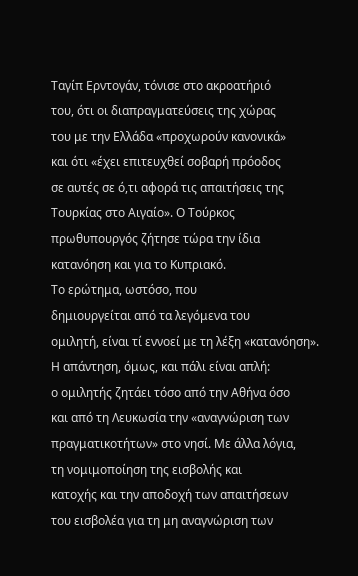Ταγίπ Ερντογάν, τόνισε στο ακροατήριό
του, ότι οι διαπραγματεύσεις της χώρας
του με την Ελλάδα «προχωρούν κανονικά»
και ότι «έχει επιτευχθεί σοβαρή πρόοδος
σε αυτές σε ό,τι αφορά τις απαιτήσεις της
Τουρκίας στο Αιγαίο». Ο Τούρκος
πρωθυπουργός ζήτησε τώρα την ίδια
κατανόηση και για το Κυπριακό.
Το ερώτημα, ωστόσο, που
δημιουργείται από τα λεγόμενα του
ομιλητή, είναι τί εννοεί με τη λέξη «κατανόηση».
Η απάντηση, όμως, και πάλι είναι απλή:
ο ομιλητής ζητάει τόσο από την Αθήνα όσο
και από τη Λευκωσία την «αναγνώριση των
πραγματικοτήτων» στο νησί. Με άλλα λόγια,
τη νομιμοποίηση της εισβολής και
κατοχής και την αποδοχή των απαιτήσεων
του εισβολέα για τη μη αναγνώριση των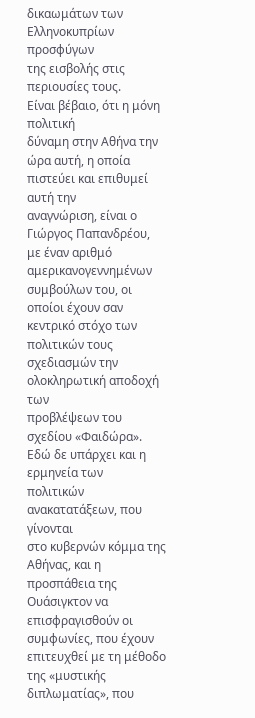δικαωμάτων των Ελληνοκυπρίων προσφύγων
της εισβολής στις περιουσίες τους.
Είναι βέβαιο, ότι η μόνη πολιτική
δύναμη στην Αθήνα την ώρα αυτή, η οποία
πιστεύει και επιθυμεί αυτή την
αναγνώριση, είναι ο Γιώργος Παπανδρέου,
με έναν αριθμό αμερικανογεννημένων
συμβούλων του, οι οποίοι έχουν σαν
κεντρικό στόχο των πολιτικών τους
σχεδιασμών την ολοκληρωτική αποδοχή των
προβλέψεων του σχεδίου «Φαιδώρα».
Εδώ δε υπάρχει και η ερμηνεία των
πολιτικών ανακατατάξεων, που γίνονται
στο κυβερνών κόμμα της Αθήνας, και η
προσπάθεια της Ουάσιγκτον να
επισφραγισθούν οι συμφωνίες, που έχουν
επιτευχθεί με τη μέθοδο της «μυστικής
διπλωματίας», που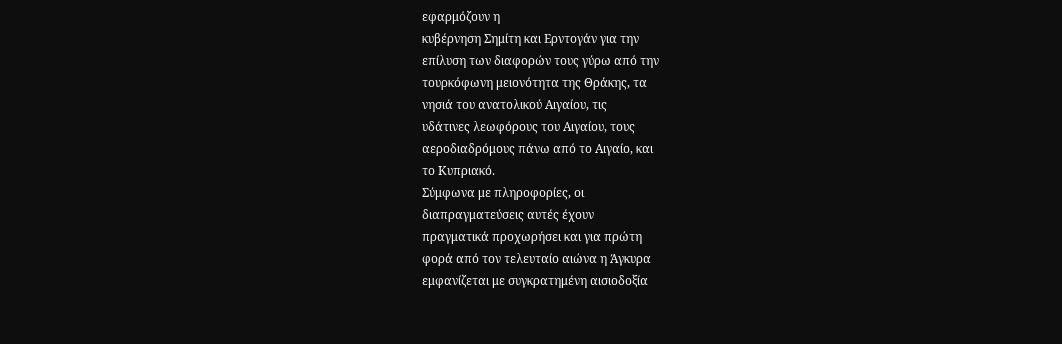εφαρμόζουν η
κυβέρνηση Σημίτη και Ερντογάν για την
επίλυση των διαφορών τους γύρω από την
τουρκόφωνη μειονότητα της Θράκης, τα
νησιά του ανατολικού Αιγαίου, τις
υδάτινες λεωφόρους του Αιγαίου, τους
αεροδιαδρόμους πάνω από το Αιγαίο, και
το Κυπριακό.
Σύμφωνα με πληροφορίες, οι
διαπραγματεύσεις αυτές έχουν
πραγματικά προχωρήσει και για πρώτη
φορά από τον τελευταίο αιώνα η Άγκυρα
εμφανίζεται με συγκρατημένη αισιοδοξία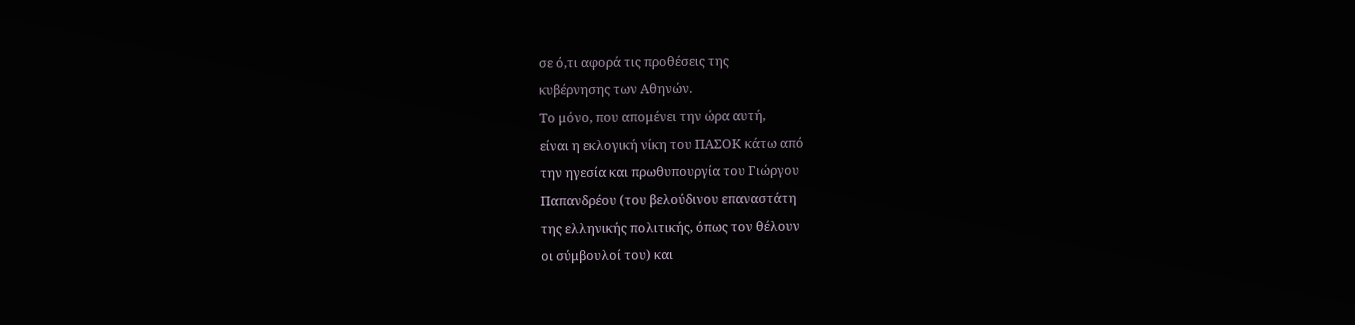σε ό,τι αφορά τις προθέσεις της
κυβέρνησης των Αθηνών.
Το μόνο, που απομένει την ώρα αυτή,
είναι η εκλογική νίκη του ΠΑΣΟΚ κάτω από
την ηγεσία και πρωθυπουργία του Γιώργου
Παπανδρέου (του βελούδινου επαναστάτη
της ελληνικής πολιτικής, όπως τον θέλουν
οι σύμβουλοί του) και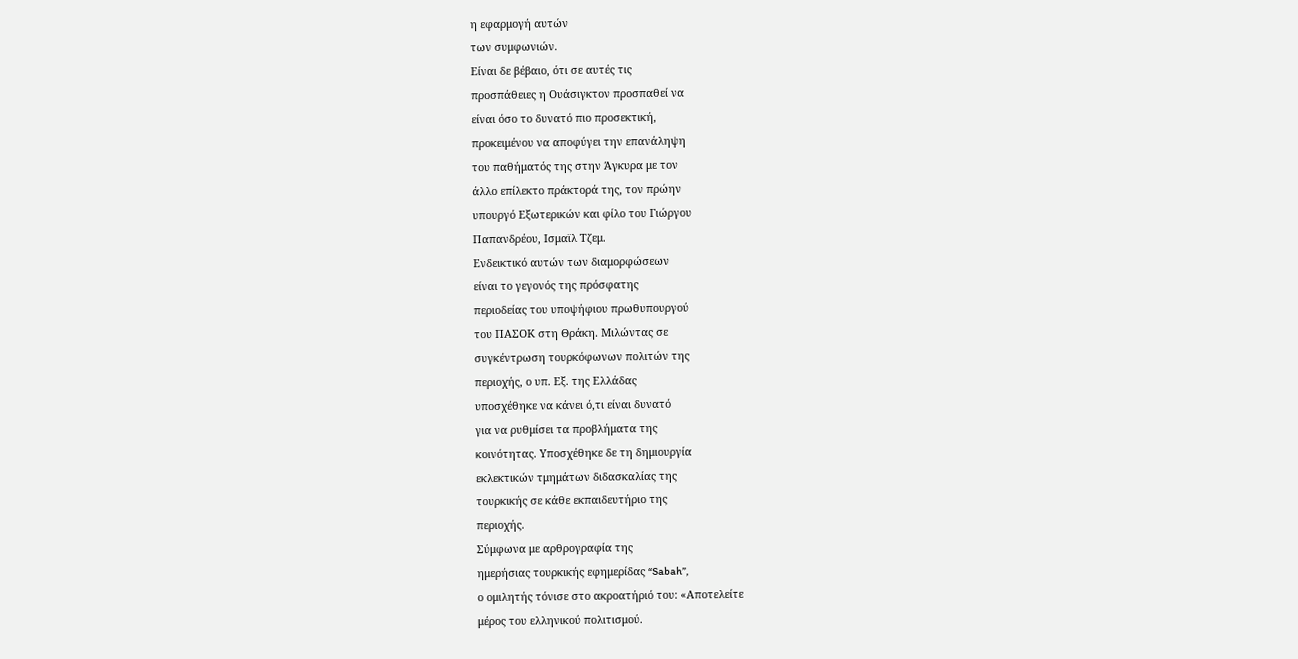η εφαρμογή αυτών
των συμφωνιών.
Είναι δε βέβαιο, ότι σε αυτές τις
προσπάθειες η Ουάσιγκτον προσπαθεί να
είναι όσο το δυνατό πιο προσεκτική,
προκειμένου να αποφύγει την επανάληψη
του παθήματός της στην Άγκυρα με τον
άλλο επίλεκτο πράκτορά της, τον πρώην
υπουργό Εξωτερικών και φίλο του Γιώργου
Παπανδρέου, Ισμαϊλ Τζεμ.
Ενδεικτικό αυτών των διαμορφώσεων
είναι το γεγονός της πρόσφατης
περιοδείας του υποψήφιου πρωθυπουργού
του ΠΑΣΟΚ στη Θράκη. Μιλώντας σε
συγκέντρωση τουρκόφωνων πολιτών της
περιοχής, ο υπ. Εξ. της Ελλάδας
υποσχέθηκε να κάνει ό,τι είναι δυνατό
για να ρυθμίσει τα προβλήματα της
κοινότητας. Υποσχέθηκε δε τη δημιουργία
εκλεκτικών τμημάτων διδασκαλίας της
τουρκικής σε κάθε εκπαιδευτήριο της
περιοχής.
Σύμφωνα με αρθρογραφία της
ημερήσιας τουρκικής εφημερίδας “Sabah”,
ο ομιλητής τόνισε στο ακροατήριό του: «Αποτελείτε
μέρος του ελληνικού πολιτισμού.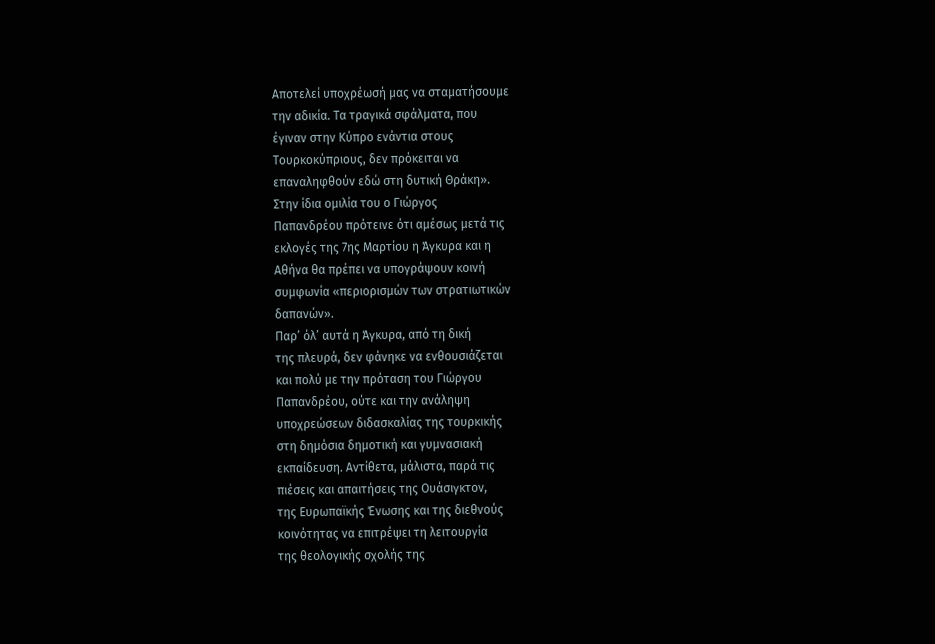Αποτελεί υποχρέωσή μας να σταματήσουμε
την αδικία. Τα τραγικά σφάλματα, που
έγιναν στην Κύπρο ενάντια στους
Τουρκοκύπριους, δεν πρόκειται να
επαναληφθούν εδώ στη δυτική Θράκη».
Στην ίδια ομιλία του ο Γιώργος
Παπανδρέου πρότεινε ότι αμέσως μετά τις
εκλογές της 7ης Μαρτίου η Άγκυρα και η
Αθήνα θα πρέπει να υπογράψουν κοινή
συμφωνία «περιορισμών των στρατιωτικών
δαπανών».
Παρ’ όλ’ αυτά η Άγκυρα, από τη δική
της πλευρά, δεν φάνηκε να ενθουσιάζεται
και πολύ με την πρόταση του Γιώργου
Παπανδρέου, ούτε και την ανάληψη
υποχρεώσεων διδασκαλίας της τουρκικής
στη δημόσια δημοτική και γυμνασιακή
εκπαίδευση. Αντίθετα, μάλιστα, παρά τις
πιέσεις και απαιτήσεις της Ουάσιγκτον,
της Ευρωπαϊκής Ένωσης και της διεθνούς
κοινότητας να επιτρέψει τη λειτουργία
της θεολογικής σχολής της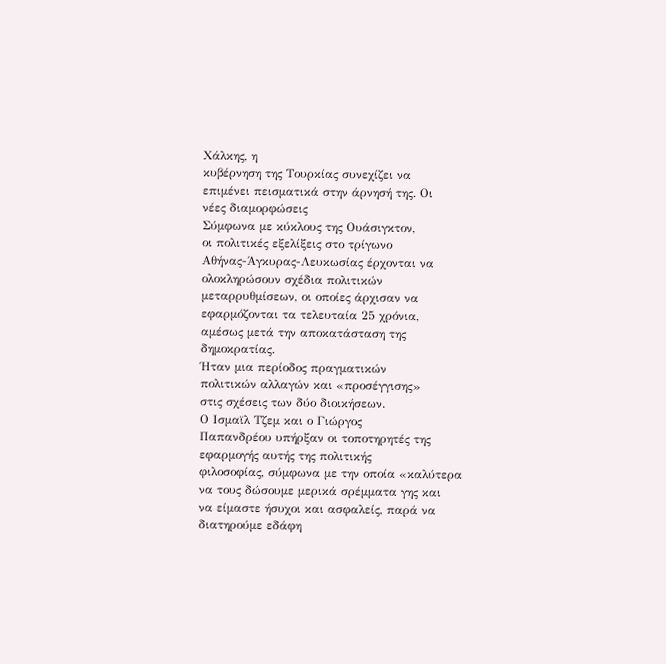Χάλκης, η
κυβέρνηση της Τουρκίας συνεχίζει να
επιμένει πεισματικά στην άρνησή της. Οι
νέες διαμορφώσεις
Σύμφωνα με κύκλους της Ουάσιγκτον,
οι πολιτικές εξελίξεις στο τρίγωνο
Αθήνας-Άγκυρας-Λευκωσίας έρχονται να
ολοκληρώσουν σχέδια πολιτικών
μεταρρυθμίσεων, οι οποίες άρχισαν να
εφαρμόζονται τα τελευταία 25 χρόνια,
αμέσως μετά την αποκατάσταση της
δημοκρατίας.
Ήταν μια περίοδος πραγματικών
πολιτικών αλλαγών και «προσέγγισης»
στις σχέσεις των δύο διοικήσεων.
Ο Ισμαϊλ Τζεμ και ο Γιώργος
Παπανδρέου υπήρξαν οι τοποτηρητές της
εφαρμογής αυτής της πολιτικής
φιλοσοφίας, σύμφωνα με την οποία «καλύτερα
να τους δώσουμε μερικά σρέμματα γης και
να είμαστε ήσυχοι και ασφαλείς, παρά να
διατηρούμε εδάφη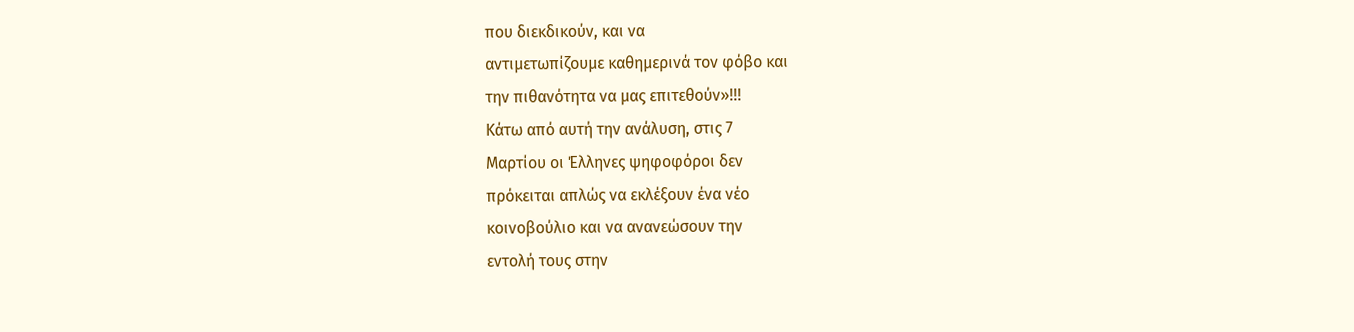που διεκδικούν, και να
αντιμετωπίζουμε καθημερινά τον φόβο και
την πιθανότητα να μας επιτεθούν»!!!
Κάτω από αυτή την ανάλυση, στις 7
Μαρτίου οι Έλληνες ψηφοφόροι δεν
πρόκειται απλώς να εκλέξουν ένα νέο
κοινοβούλιο και να ανανεώσουν την
εντολή τους στην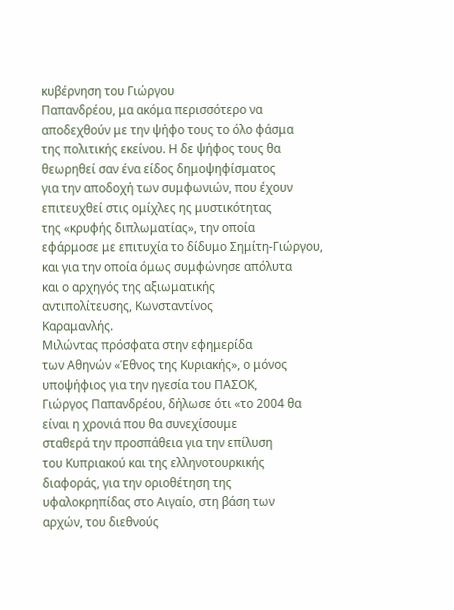κυβέρνηση του Γιώργου
Παπανδρέου, μα ακόμα περισσότερο να
αποδεχθούν με την ψήφο τους το όλο φάσμα
της πολιτικής εκείνου. Η δε ψήφος τους θα
θεωρηθεί σαν ένα είδος δημοψηφίσματος
για την αποδοχή των συμφωνιών, που έχουν
επιτευχθεί στις ομίχλες ης μυστικότητας
της «κρυφής διπλωματίας», την οποία
εφάρμοσε με επιτυχία το δίδυμο Σημίτη-Γιώργου,
και για την οποία όμως συμφώνησε απόλυτα
και ο αρχηγός της αξιωματικής
αντιπολίτευσης, Κωνσταντίνος
Καραμανλής.
Μιλώντας πρόσφατα στην εφημερίδα
των Αθηνών «Έθνος της Κυριακής», ο μόνος
υποψήφιος για την ηγεσία του ΠΑΣΟΚ,
Γιώργος Παπανδρέου, δήλωσε ότι «το 2004 θα
είναι η χρονιά που θα συνεχίσουμε
σταθερά την προσπάθεια για την επίλυση
του Κυπριακού και της ελληνοτουρκικής
διαφοράς, για την οριοθέτηση της
υφαλοκρηπίδας στο Αιγαίο, στη βάση των
αρχών, του διεθνούς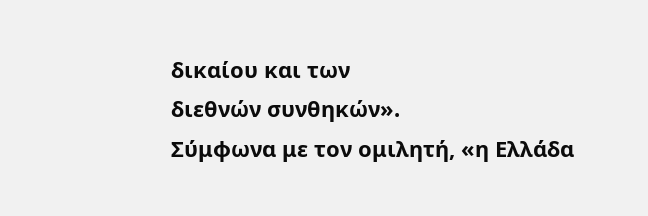δικαίου και των
διεθνών συνθηκών».
Σύμφωνα με τον ομιλητή, «η Ελλάδα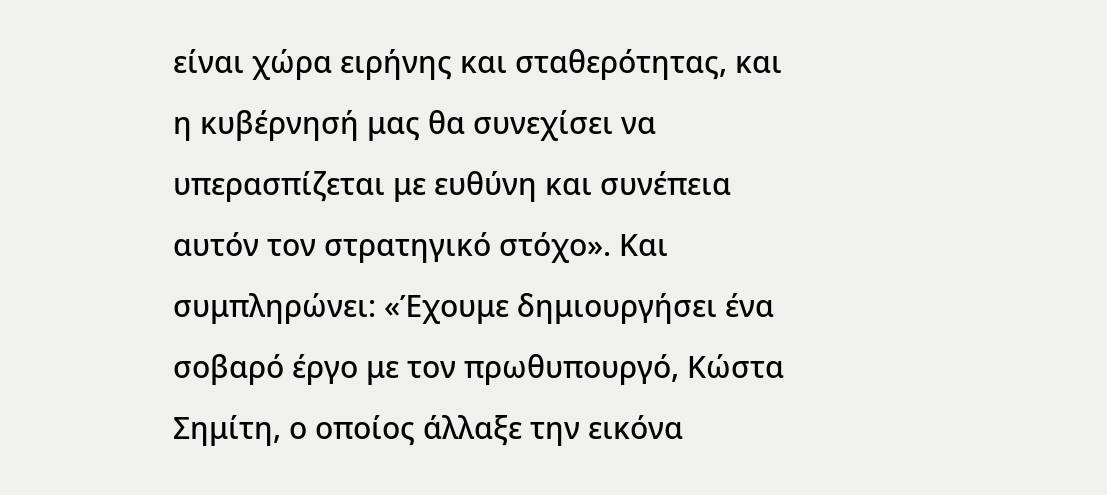είναι χώρα ειρήνης και σταθερότητας, και
η κυβέρνησή μας θα συνεχίσει να
υπερασπίζεται με ευθύνη και συνέπεια
αυτόν τον στρατηγικό στόχο». Και
συμπληρώνει: «Έχουμε δημιουργήσει ένα
σοβαρό έργο με τον πρωθυπουργό, Κώστα
Σημίτη, ο οποίος άλλαξε την εικόνα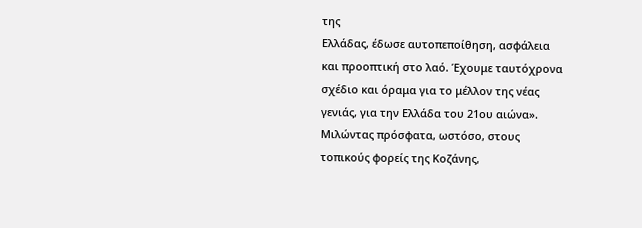της
Ελλάδας, έδωσε αυτοπεποίθηση, ασφάλεια
και προοπτική στο λαό. Έχουμε ταυτόχρονα
σχέδιο και όραμα για το μέλλον της νέας
γενιάς, για την Ελλάδα του 21ου αιώνα».
Μιλώντας πρόσφατα, ωστόσο, στους
τοπικούς φορείς της Κοζάνης,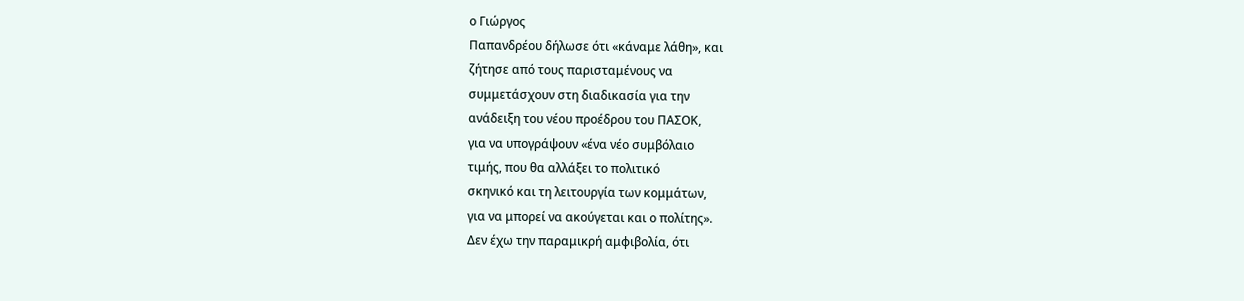ο Γιώργος
Παπανδρέου δήλωσε ότι «κάναμε λάθη», και
ζήτησε από τους παρισταμένους να
συμμετάσχουν στη διαδικασία για την
ανάδειξη του νέου προέδρου του ΠΑΣΟΚ,
για να υπογράψουν «ένα νέο συμβόλαιο
τιμής, που θα αλλάξει το πολιτικό
σκηνικό και τη λειτουργία των κομμάτων,
για να μπορεί να ακούγεται και ο πολίτης».
Δεν έχω την παραμικρή αμφιβολία, ότι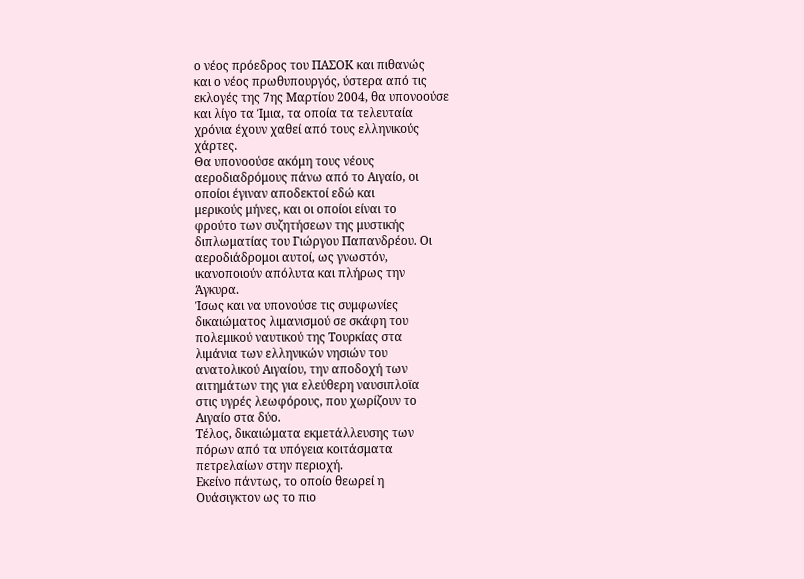ο νέος πρόεδρος του ΠΑΣΟΚ και πιθανώς
και ο νέος πρωθυπουργός, ύστερα από τις
εκλογές της 7ης Μαρτίου 2004, θα υπονοούσε
και λίγο τα Ίμια, τα οποία τα τελευταία
χρόνια έχουν χαθεί από τους ελληνικούς
χάρτες.
Θα υπονοούσε ακόμη τους νέους
αεροδιαδρόμους πάνω από το Αιγαίο, οι
οποίοι έγιναν αποδεκτοί εδώ και
μερικούς μήνες, και οι οποίοι είναι το
φρούτο των συζητήσεων της μυστικής
διπλωματίας του Γιώργου Παπανδρέου. Οι
αεροδιάδρομοι αυτοί, ως γνωστόν,
ικανοποιούν απόλυτα και πλήρως την
Άγκυρα.
Ίσως και να υπονούσε τις συμφωνίες
δικαιώματος λιμανισμού σε σκάφη του
πολεμικού ναυτικού της Τουρκίας στα
λιμάνια των ελληνικών νησιών του
ανατολικού Αιγαίου, την αποδοχή των
αιτημάτων της για ελεύθερη ναυσιπλοϊα
στις υγρές λεωφόρους, που χωρίζουν το
Αιγαίο στα δύο.
Τέλος, δικαιώματα εκμετάλλευσης των
πόρων από τα υπόγεια κοιτάσματα
πετρελαίων στην περιοχή.
Εκείνο πάντως, το οποίο θεωρεί η
Ουάσιγκτον ως το πιο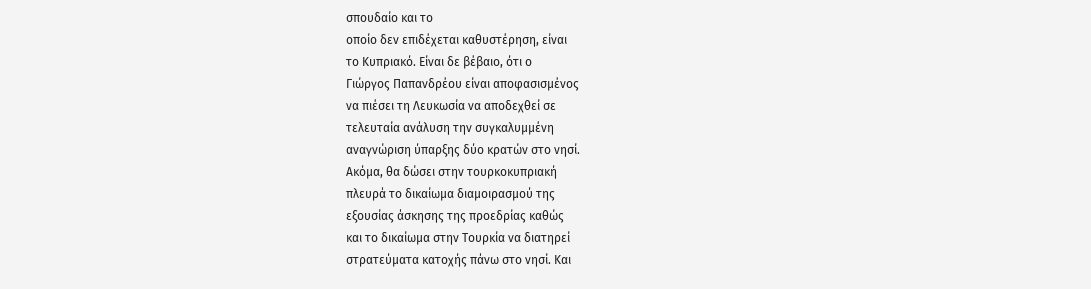σπουδαίο και το
οποίο δεν επιδέχεται καθυστέρηση, είναι
το Κυπριακό. Είναι δε βέβαιο, ότι ο
Γιώργος Παπανδρέου είναι αποφασισμένος
να πιέσει τη Λευκωσία να αποδεχθεί σε
τελευταία ανάλυση την συγκαλυμμένη
αναγνώριση ύπαρξης δύο κρατών στο νησί.
Ακόμα, θα δώσει στην τουρκοκυπριακή
πλευρά το δικαίωμα διαμοιρασμού της
εξουσίας άσκησης της προεδρίας καθώς
και το δικαίωμα στην Τουρκία να διατηρεί
στρατεύματα κατοχής πάνω στο νησί. Και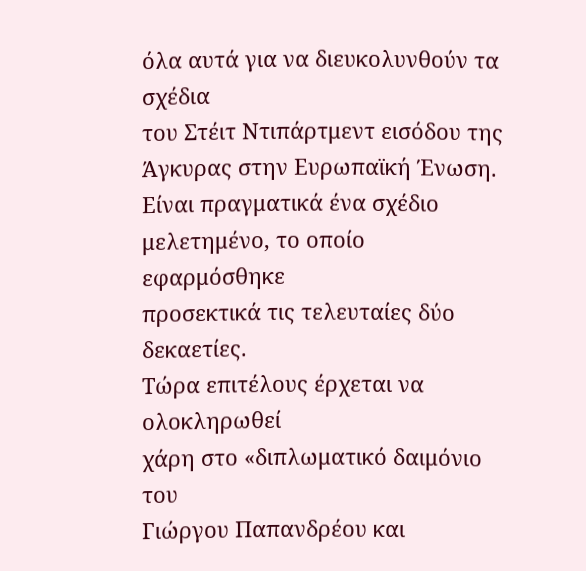όλα αυτά για να διευκολυνθούν τα σχέδια
του Στέιτ Ντιπάρτμεντ εισόδου της
Άγκυρας στην Ευρωπαϊκή Ένωση.
Είναι πραγματικά ένα σχέδιο
μελετημένο, το οποίο εφαρμόσθηκε
προσεκτικά τις τελευταίες δύο δεκαετίες.
Τώρα επιτέλους έρχεται να ολοκληρωθεί
χάρη στο «διπλωματικό δαιμόνιο του
Γιώργου Παπανδρέου και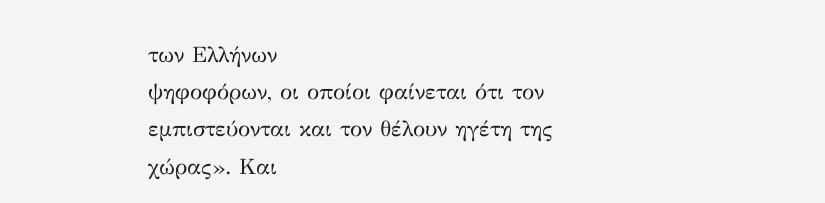των Ελλήνων
ψηφοφόρων, οι οποίοι φαίνεται ότι τον
εμπιστεύονται και τον θέλουν ηγέτη της
χώρας». Και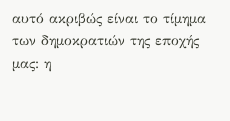αυτό ακριβώς είναι το τίμημα
των δημοκρατιών της εποχής μας: η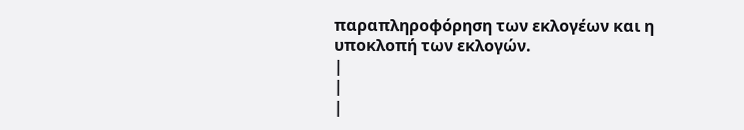παραπληροφόρηση των εκλογέων και η
υποκλοπή των εκλογών.
|
|
|